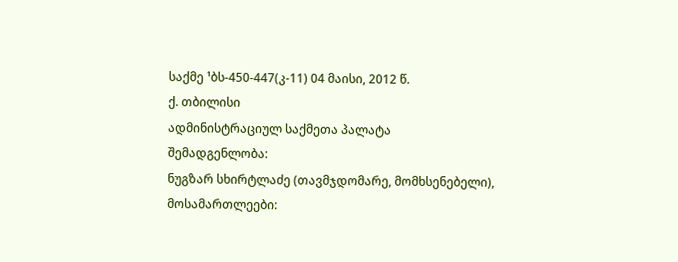საქმე ¹ბს-450-447(კ-11) 04 მაისი, 2012 წ.
ქ. თბილისი
ადმინისტრაციულ საქმეთა პალატა
შემადგენლობა:
ნუგზარ სხირტლაძე (თავმჯდომარე, მომხსენებელი),
მოსამართლეები: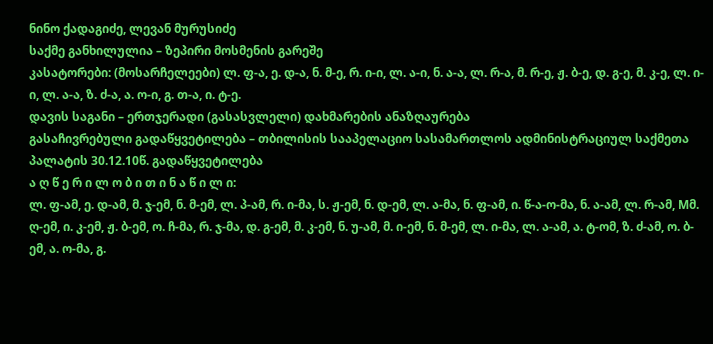ნინო ქადაგიძე, ლევან მურუსიძე
საქმე განხილულია – ზეპირი მოსმენის გარეშე
კასატორები: (მოსარჩელეები) ლ. ფ-ა, ე. დ-ა, ნ. მ-ე, რ. ი-ი, ლ. ა-ი, ნ. ა-ა, ლ. რ-ა, მ. რ-ე, ჟ. ბ-ე, დ. გ-ე, მ. კ-ე, ლ. ი-ი, ლ. ა-ა, ზ. ძ-ა, ა. ო-ი, გ. თ-ა, ი. ტ-ე.
დავის საგანი – ერთჯერადი (გასასვლელი) დახმარების ანაზღაურება
გასაჩივრებული გადაწყვეტილება – თბილისის სააპელაციო სასამართლოს ადმინისტრაციულ საქმეთა პალატის 30.12.10წ. გადაწყვეტილება
ა ღ წ ე რ ი ლ ო ბ ი თ ი ნ ა წ ი ლ ი:
ლ. ფ-ამ, ე. დ-ამ, მ. ჯ-ემ, ნ. მ-ემ, ლ. პ-ამ, რ. ი-მა, ს. ჟ-ემ, ნ. დ-ემ, ლ. ა-მა, ნ. ფ-ამ, ი. წ-ა-ო-მა, ნ. ა-ამ, ლ. რ-ამ, Mმ. ღ-ემ, ი. კ-ემ, ჟ. ბ-ემ, ო. ჩ-მა, რ. ჯ-მა, დ. გ-ემ, მ. კ-ემ, ნ. უ-ამ, მ. ი-ემ, ნ. მ-ემ, ლ. ი-მა, ლ. ა-ამ, ა. ტ-ომ, ზ. ძ-ამ, ო. ბ-ემ, ა. ო-მა, გ.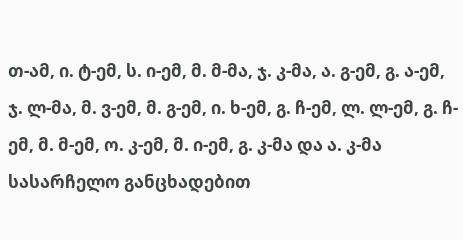თ-ამ, ი. ტ-ემ, ს. ი-ემ, მ. მ-მა, ჯ. კ-მა, ა. გ-ემ, გ. ა-ემ, ჯ. ლ-მა, მ. ვ-ემ, მ. გ-ემ, ი. ხ-ემ, გ. ჩ-ემ, ლ. ლ-ემ, გ. ჩ-ემ, მ. მ-ემ, ო. კ-ემ, მ. ი-ემ, გ. კ-მა და ა. კ-მა სასარჩელო განცხადებით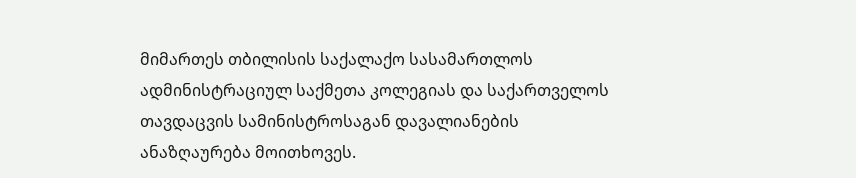მიმართეს თბილისის საქალაქო სასამართლოს ადმინისტრაციულ საქმეთა კოლეგიას და საქართველოს თავდაცვის სამინისტროსაგან დავალიანების ანაზღაურება მოითხოვეს.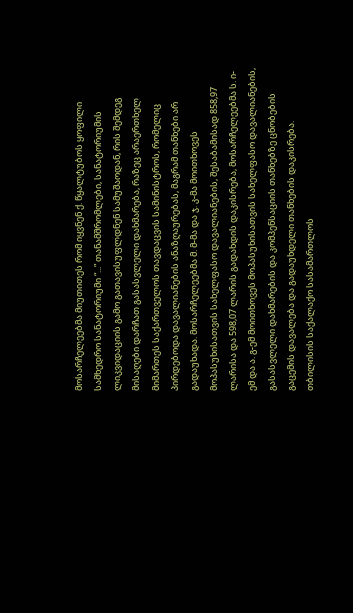მოსარჩელეებმა მიუთითეს რომ იყვნენ ქ. წყალტუბოს ყოფილი სამხედრო სანატორიუმი “...” თანამშრომლები, სანატორიუმის ლიკვიდაციის გამო გათავისუფლდნენ სამუშაოდან, რის შემდეგ მისაღები დარჩათ გასასვლელი დახმარება, რაზეც არაერთხელ მიმართეს საქართველოს თავდაცვის სამინისტროს, რომელიც პირდებოდა დავალიანების ანაზღაურებას, მაგრამ თანხები არ გადაუხადა. მოსარჩელეებმა მ. მ-მა და ჯ. კ-მა მოითხოვეს მოპასუხისათვის სახელფასო დავალიანების, შესაბამისად 858,97 ლარისა და 598,07 ლარის გადახდის დაკისრება, მოსარჩელეებმა ს. ი-ემ და ა. გ-ემ მოითხოვეს მოპასუხისათვის სახელფასო დავალიანების, გასასვლელი დახმარების და კომპენსაციის თანხებზე ცნობების გაცემის დავალება და გადაუხდელი თანხების დაკისრება.
თბილისის საქალაქო სასამართლოს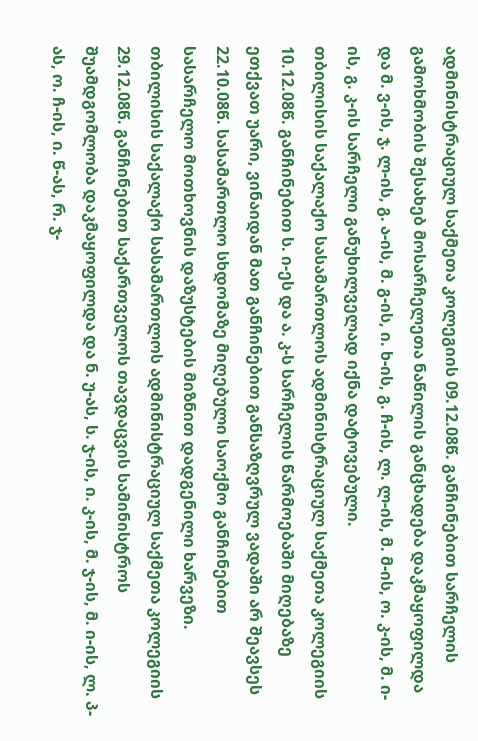ადმინისტრაციულ საქმეთა კოლეგიის 09.12.08წ. განჩინებით სარჩელის გამოხმობის შესახებ მოსარჩელეთა ნაწილის განცხადება დაკმაყოფილდა და მ. ვ-ის, ჯ. ლ-ის, გ. ა-ის, მ. გ-ის, ი. ხ-ის, გ. ჩ-ის, ლ. ლ-ის, მ. მ-ის, ო. კ-ის, მ. ი-ის, გ. კ-ის სარჩელი განუხილველად იქნა დატოვებული.
თბილისის საქალაქო სასამართლოს ადმინისტრაციულ საქმეთა კოლეგიის 10.12.08წ. განჩინებით ს. ი-ეს და ა. კ-ს სარჩელის წარმოებაში მიღებაზე ეთქვათ უარი, ვინაიდან მათ განჩინებით განსაზღვრულ ვადაში არ შეავსეს 22.10.08წ. სასამართლო სხდომაზე მიღებული საოქმო განჩინებით სასარჩელო მოთხოვნის დაზუსტების მიზნით დადგენილი ხარვეზი.
თბილისის საქალაქო სასამართლოს ადმინისტრაციულ საქმეთა კოლეგიის 29.12.08წ. განჩინებით საქართველოს თავდაცვის სამინისტროს შუამდგომლობა დაკმაყოფილდა და ნ. უ-ას, ს. ჯ-ის, ი. კ-ის, მ. ჯ-ის, მ. ი-ის, ლ. პ-ას, ო. ჩ-ის, ი. წ-ას, რ. ჯ-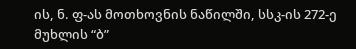ის, ნ. ფ-ას მოთხოვნის ნაწილში, სსკ-ის 272-ე მუხლის “ბ”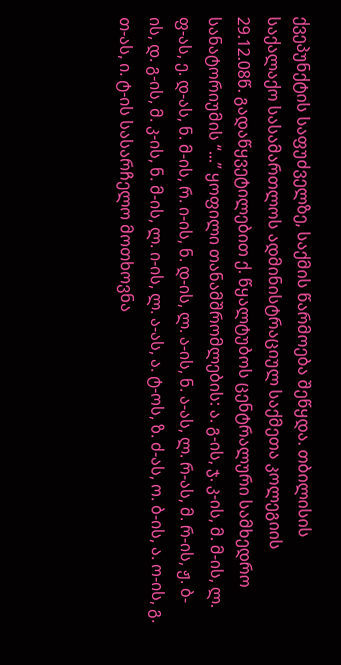ქვეპუნქტის საფუძველზე, საქმის წარმოება შეწყდა. თბილისის საქალაქო სასამართლოს ადმინისტრაციულ საქმეთა კოლეგიის 29.12.08წ. გადაწყვეტილებით ქ. წყალტუბოს ცენტრალური სამხედრო სანატორიუმის “...” ყოფილი თანამშრომლების: ა. გ-ის, ჯ. კ-ის, მ. მ-ის, ლ. ფ-ას, ე. დ-ას, ნ. მ-ის, რ. ი-ის, ნ. დ-ის, ლ. ა-ის, ნ. ა-ას, ლ. რ-ას, მ. რ-ის, ჟ. ბ-ის, დ. გ-ის, მ. კ-ის, ნ. მ-ის, ლ. ი-ის, ლ. ა-ას, ა. ტ-ოს, ზ. ძ-ას, ო. ბ-ის, ა. ო-ის, გ. თ-ას, ი. ტ-ის სასარჩელო მოთხოვნა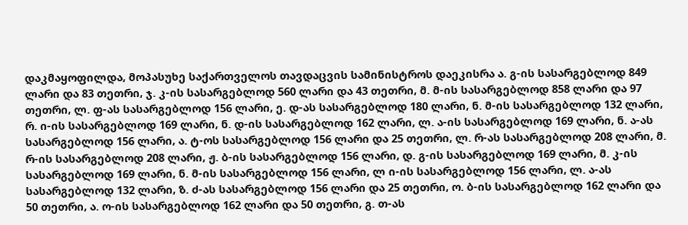დაკმაყოფილდა, მოპასუხე საქართველოს თავდაცვის სამინისტროს დაეკისრა ა. გ-ის სასარგებლოდ 849 ლარი და 83 თეთრი, ჯ. კ-ის სასარგებლოდ 560 ლარი და 43 თეთრი, მ. მ-ის სასარგებლოდ 858 ლარი და 97 თეთრი, ლ. ფ-ას სასარგებლოდ 156 ლარი, ე. დ-ას სასარგებლოდ 180 ლარი, ნ. მ-ის სასარგებლოდ 132 ლარი, რ. ი-ის სასარგებლოდ 169 ლარი, ნ. დ-ის სასარგებლოდ 162 ლარი, ლ. ა-ის სასარგებლოდ 169 ლარი, ნ. ა-ას სასარგებლოდ 156 ლარი, ა. ტ-ოს სასარგებლოდ 156 ლარი და 25 თეთრი, ლ. რ-ას სასარგებლოდ 208 ლარი, მ. რ-ის სასარგებლოდ 208 ლარი, ჟ. ბ-ის სასარგებლოდ 156 ლარი, დ. გ-ის სასარგებლოდ 169 ლარი, მ. კ-ის სასარგებლოდ 169 ლარი, ნ. მ-ის სასარგებლოდ 156 ლარი, ლ ი-ის სასარგებლოდ 156 ლარი, ლ. ა-ას სასარგებლოდ 132 ლარი, ზ. ძ-ას სასარგებლოდ 156 ლარი და 25 თეთრი, ო. ბ-ის სასარგებლოდ 162 ლარი და 50 თეთრი, ა. ო-ის სასარგებლოდ 162 ლარი და 50 თეთრი, გ. თ-ას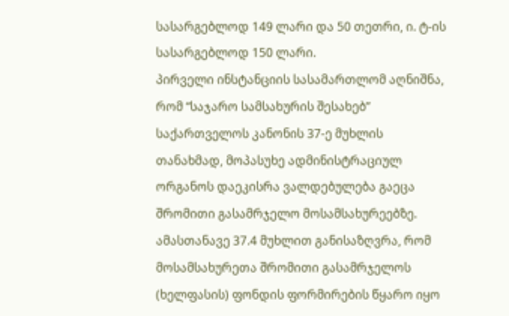სასარგებლოდ 149 ლარი და 50 თეთრი, ი. ტ-ის სასარგებლოდ 150 ლარი.
პირველი ინსტანციის სასამართლომ აღნიშნა, რომ “საჯარო სამსახურის შესახებ” საქართველოს კანონის 37-ე მუხლის თანახმად, მოპასუხე ადმინისტრაციულ ორგანოს დაეკისრა ვალდებულება გაეცა შრომითი გასამრჯელო მოსამსახურეებზე. ამასთანავე 37.4 მუხლით განისაზღვრა, რომ მოსამსახურეთა შრომითი გასამრჯელოს (ხელფასის) ფონდის ფორმირების წყარო იყო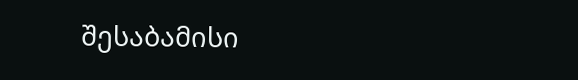შესაბამისი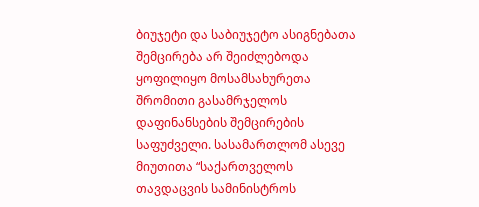ბიუჯეტი და საბიუჯეტო ასიგნებათა შემცირება არ შეიძლებოდა ყოფილიყო მოსამსახურეთა შრომითი გასამრჯელოს დაფინანსების შემცირების საფუძველი. სასამართლომ ასევე მიუთითა “საქართველოს თავდაცვის სამინისტროს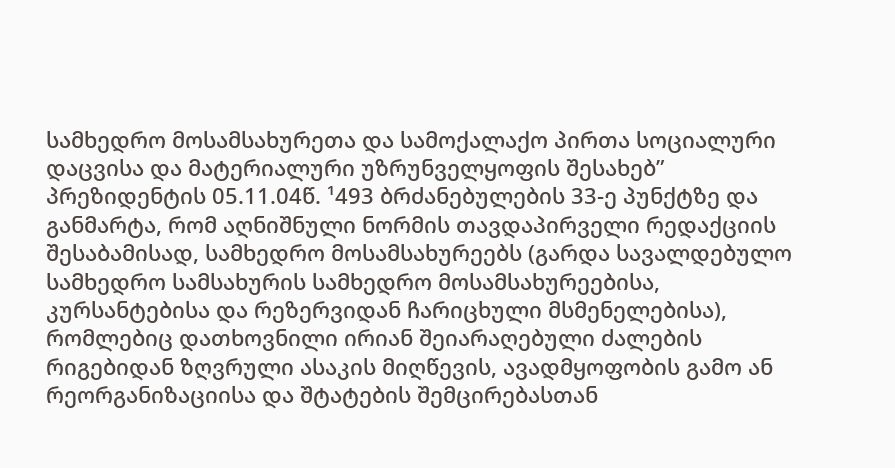სამხედრო მოსამსახურეთა და სამოქალაქო პირთა სოციალური დაცვისა და მატერიალური უზრუნველყოფის შესახებ” პრეზიდენტის 05.11.04წ. ¹493 ბრძანებულების 33-ე პუნქტზე და განმარტა, რომ აღნიშნული ნორმის თავდაპირველი რედაქციის შესაბამისად, სამხედრო მოსამსახურეებს (გარდა სავალდებულო სამხედრო სამსახურის სამხედრო მოსამსახურეებისა, კურსანტებისა და რეზერვიდან ჩარიცხული მსმენელებისა), რომლებიც დათხოვნილი ირიან შეიარაღებული ძალების რიგებიდან ზღვრული ასაკის მიღწევის, ავადმყოფობის გამო ან რეორგანიზაციისა და შტატების შემცირებასთან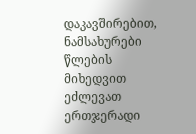დაკავშირებით, ნამსახურები წლების მიხედვით ეძლევათ ერთჯერადი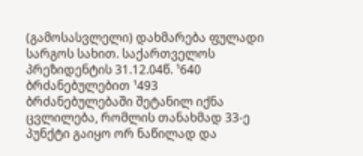(გამოსასვლელი) დახმარება ფულადი სარგოს სახით. საქართველოს პრეზიდენტის 31.12.04წ. ¹640 ბრძანებულებით ¹493 ბრძანებულებაში შეტანილ იქნა ცვლილება, რომლის თანახმად 33-ე პუნქტი გაიყო ორ ნაწილად და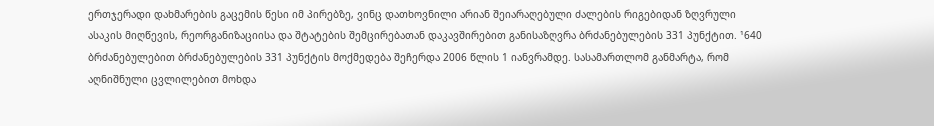ერთჯერადი დახმარების გაცემის წესი იმ პირებზე, ვინც დათხოვნილი არიან შეიარაღებული ძალების რიგებიდან ზღვრული ასაკის მიღწევის, რეორგანიზაციისა და შტატების შემცირებათან დაკავშირებით განისაზღვრა ბრძანებულების 331 პუნქტით. ¹640 ბრძანებულებით ბრძანებულების 331 პუნქტის მოქმედება შეჩერდა 2006 წლის 1 იანვრამდე. სასამართლომ განმარტა, რომ აღნიშნული ცვლილებით მოხდა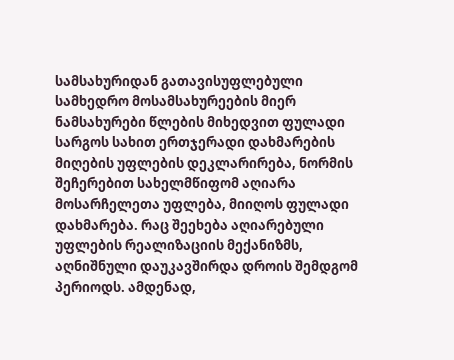სამსახურიდან გათავისუფლებული სამხედრო მოსამსახურეების მიერ ნამსახურები წლების მიხედვით ფულადი სარგოს სახით ერთჯერადი დახმარების მიღების უფლების დეკლარირება, ნორმის შეჩერებით სახელმწიფომ აღიარა მოსარჩელეთა უფლება, მიიღოს ფულადი დახმარება. რაც შეეხება აღიარებული უფლების რეალიზაციის მექანიზმს, აღნიშნული დაუკავშირდა დროის შემდგომ პერიოდს. ამდენად,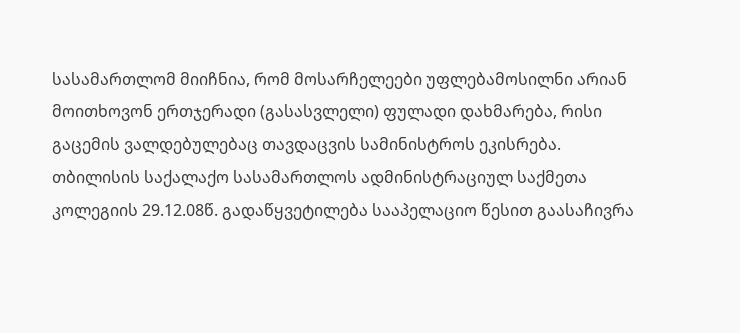სასამართლომ მიიჩნია, რომ მოსარჩელეები უფლებამოსილნი არიან მოითხოვონ ერთჯერადი (გასასვლელი) ფულადი დახმარება, რისი გაცემის ვალდებულებაც თავდაცვის სამინისტროს ეკისრება.
თბილისის საქალაქო სასამართლოს ადმინისტრაციულ საქმეთა კოლეგიის 29.12.08წ. გადაწყვეტილება სააპელაციო წესით გაასაჩივრა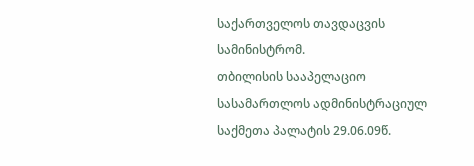საქართველოს თავდაცვის სამინისტრომ.
თბილისის სააპელაციო სასამართლოს ადმინისტრაციულ საქმეთა პალატის 29.06.09წ.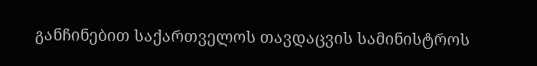განჩინებით საქართველოს თავდაცვის სამინისტროს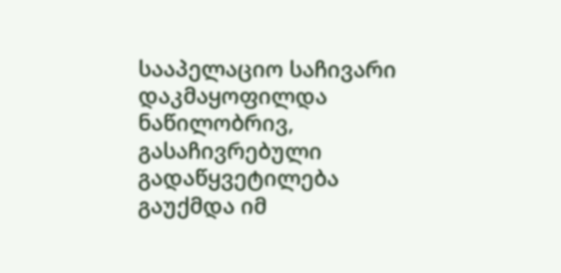სააპელაციო საჩივარი დაკმაყოფილდა ნაწილობრივ, გასაჩივრებული გადაწყვეტილება გაუქმდა იმ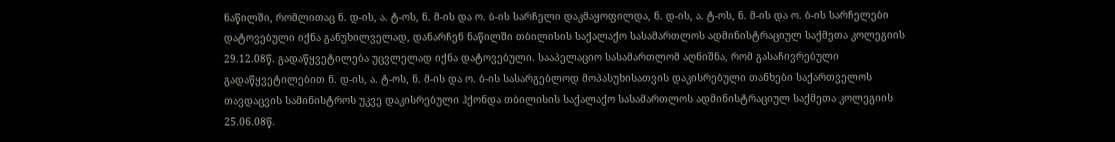ნაწილში, რომლითაც ნ. დ-ის, ა. ტ-ოს, ნ. მ-ის და ო. ბ-ის სარჩელი დაკმაყოფილდა, ნ. დ-ის, ა. ტ-ოს, ნ. მ-ის და ო. ბ-ის სარჩელები დატოვებული იქნა განუხილველად, დანარჩენ ნაწილში თბილისის საქალაქო სასამართლოს ადმინისტრაციულ საქმეთა კოლეგიის 29.12.08წ. გადაწყვეტილება უცვლელად იქნა დატოვებული. სააპელაციო სასამართლომ აღნიშნა, რომ გასაჩივრებული გადაწყვეტილებით ნ. დ-ის, ა. ტ-ოს, ნ. მ-ის და ო. ბ-ის სასარგებლოდ მოპასუხისათვის დაკისრებული თანხები საქართველოს თავდაცვის სამინისტროს უკვე დაკისრებული ჰქონდა თბილისის საქალაქო სასამართლოს ადმინისტრაციულ საქმეთა კოლეგიის 25.06.08წ.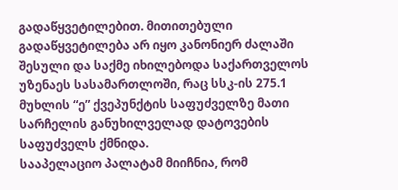გადაწყვეტილებით. მითითებული გადაწყვეტილება არ იყო კანონიერ ძალაში შესული და საქმე იხილებოდა საქართველოს უზენაეს სასამართლოში, რაც სსკ-ის 275.1 მუხლის “ე” ქვეპუნქტის საფუძველზე მათი სარჩელის განუხილველად დატოვების საფუძველს ქმნიდა.
სააპელაციო პალატამ მიიჩნია, რომ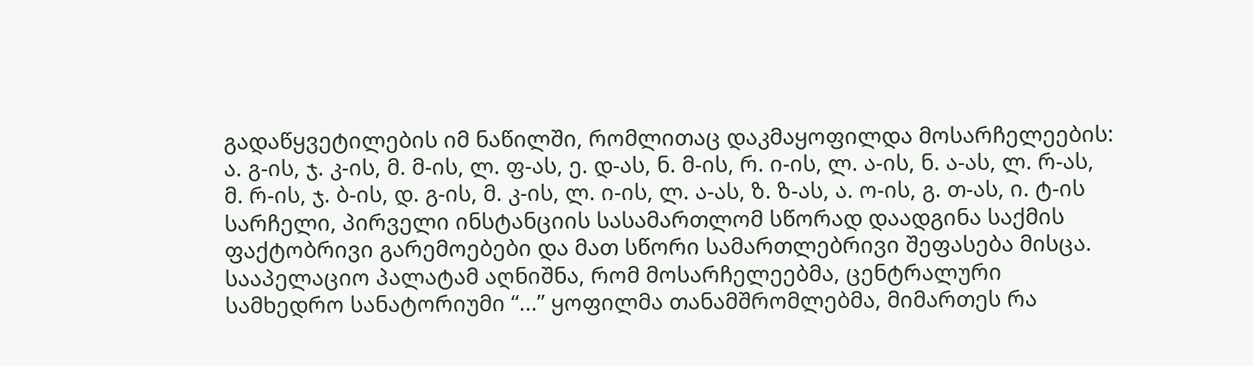გადაწყვეტილების იმ ნაწილში, რომლითაც დაკმაყოფილდა მოსარჩელეების: ა. გ-ის, ჯ. კ-ის, მ. მ-ის, ლ. ფ-ას, ე. დ-ას, ნ. მ-ის, რ. ი-ის, ლ. ა-ის, ნ. ა-ას, ლ. რ-ას, მ. რ-ის, ჯ. ბ-ის, დ. გ-ის, მ. კ-ის, ლ. ი-ის, ლ. ა-ას, ზ. ზ-ას, ა. ო-ის, გ. თ-ას, ი. ტ-ის სარჩელი, პირველი ინსტანციის სასამართლომ სწორად დაადგინა საქმის ფაქტობრივი გარემოებები და მათ სწორი სამართლებრივი შეფასება მისცა. სააპელაციო პალატამ აღნიშნა, რომ მოსარჩელეებმა, ცენტრალური სამხედრო სანატორიუმი “...” ყოფილმა თანამშრომლებმა, მიმართეს რა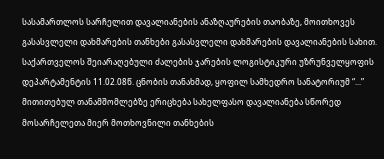სასამართლოს სარჩელით დავალიანების ანაზღაურების თაობაზე, მოითხოვეს გასასვლელი დახმარების თანხები გასასვლელი დახმარების დავალიანების სახით. საქართველოს შეიარაღებული ძალების ჯარების ლოგისტიკური უზრუნველყოფის დეპარტამენტის 11.02.08წ. ცნობის თანახმად, ყოფილ სამხედრო სანატორიუმ “...” მითითებულ თანამშომლებზე ერიცხება სახელფასო დავალიანება სწორედ მოსარჩელეთა მიერ მოთხოვნილი თანხების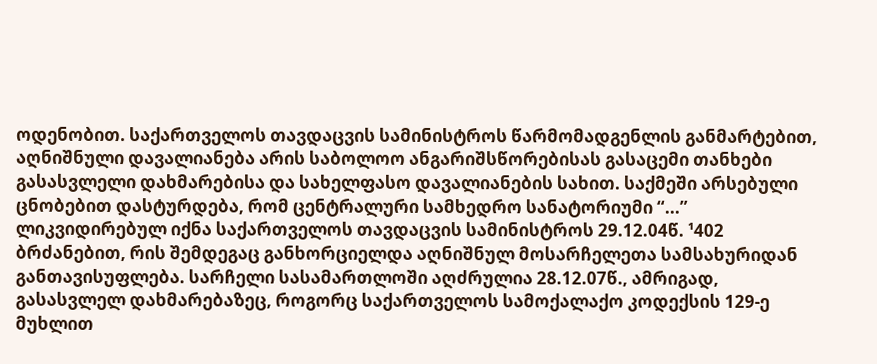ოდენობით. საქართველოს თავდაცვის სამინისტროს წარმომადგენლის განმარტებით, აღნიშნული დავალიანება არის საბოლოო ანგარიშსწორებისას გასაცემი თანხები გასასვლელი დახმარებისა და სახელფასო დავალიანების სახით. საქმეში არსებული ცნობებით დასტურდება, რომ ცენტრალური სამხედრო სანატორიუმი “...” ლიკვიდირებულ იქნა საქართველოს თავდაცვის სამინისტროს 29.12.04წ. ¹402 ბრძანებით, რის შემდეგაც განხორციელდა აღნიშნულ მოსარჩელეთა სამსახურიდან განთავისუფლება. სარჩელი სასამართლოში აღძრულია 28.12.07წ., ამრიგად, გასასვლელ დახმარებაზეც, როგორც საქართველოს სამოქალაქო კოდექსის 129-ე მუხლით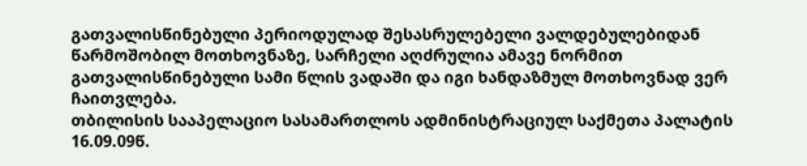გათვალისწინებული პერიოდულად შესასრულებელი ვალდებულებიდან წარმოშობილ მოთხოვნაზე, სარჩელი აღძრულია ამავე ნორმით გათვალისწინებული სამი წლის ვადაში და იგი ხანდაზმულ მოთხოვნად ვერ ჩაითვლება.
თბილისის სააპელაციო სასამართლოს ადმინისტრაციულ საქმეთა პალატის 16.09.09წ.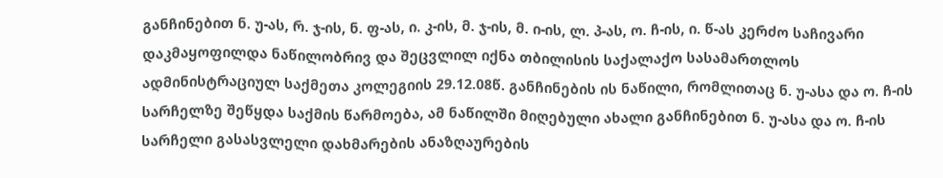განჩინებით ნ. უ-ას, რ. ჯ-ის, ნ. ფ-ას, ი. კ-ის, მ. ჯ-ის, მ. ი-ის, ლ. პ-ას, ო. ჩ-ის, ი. წ-ას კერძო საჩივარი დაკმაყოფილდა ნაწილობრივ და შეცვლილ იქნა თბილისის საქალაქო სასამართლოს ადმინისტრაციულ საქმეთა კოლეგიის 29.12.08წ. განჩინების ის ნაწილი, რომლითაც ნ. უ-ასა და ო. ჩ-ის სარჩელზე შეწყდა საქმის წარმოება, ამ ნაწილში მიღებული ახალი განჩინებით ნ. უ-ასა და ო. ჩ-ის სარჩელი გასასვლელი დახმარების ანაზღაურების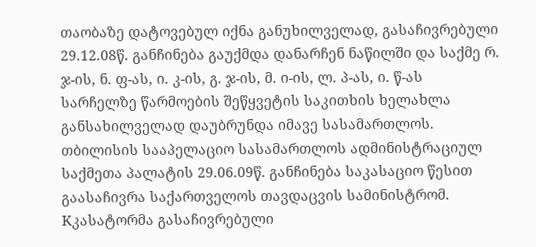თაობაზე დატოვებულ იქნა განუხილველად, გასაჩივრებული 29.12.08წ. განჩინება გაუქმდა დანარჩენ ნაწილში და საქმე რ. ჯ-ის, ნ. ფ-ას, ი. კ-ის, გ. ჯ-ის, მ. ი-ის, ლ. პ-ას, ი. წ-ას სარჩელზე წარმოების შეწყვეტის საკითხის ხელახლა განსახილველად დაუბრუნდა იმავე სასამართლოს.
თბილისის სააპელაციო სასამართლოს ადმინისტრაციულ საქმეთა პალატის 29.06.09წ. განჩინება საკასაციო წესით გაასაჩივრა საქართველოს თავდაცვის სამინისტრომ. Kკასატორმა გასაჩივრებული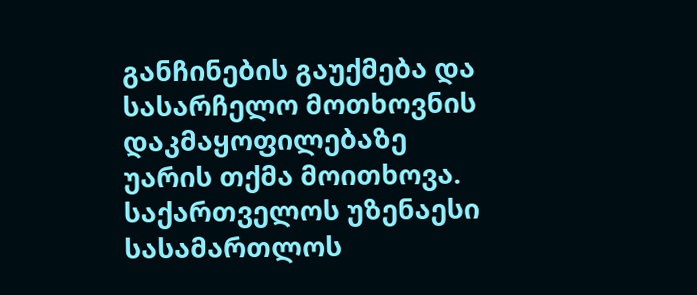განჩინების გაუქმება და სასარჩელო მოთხოვნის დაკმაყოფილებაზე უარის თქმა მოითხოვა.
საქართველოს უზენაესი სასამართლოს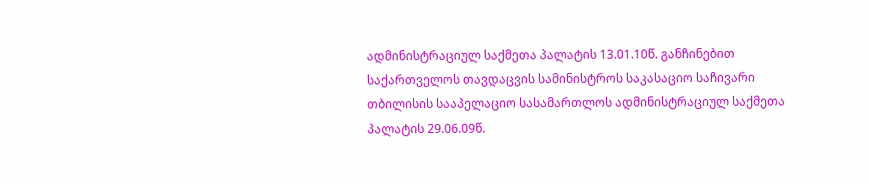ადმინისტრაციულ საქმეთა პალატის 13.01.10წ. განჩინებით საქართველოს თავდაცვის სამინისტროს საკასაციო საჩივარი თბილისის სააპელაციო სასამართლოს ადმინისტრაციულ საქმეთა პალატის 29.06.09წ.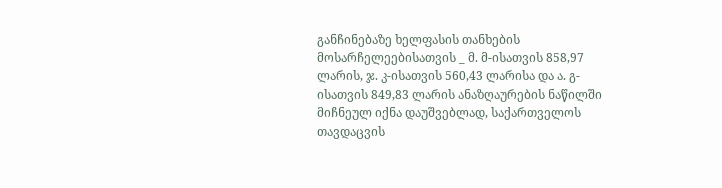განჩინებაზე ხელფასის თანხების მოსარჩელეებისათვის _ მ. მ-ისათვის 858,97 ლარის, ჯ. კ-ისათვის 560,43 ლარისა და ა. გ-ისათვის 849,83 ლარის ანაზღაურების ნაწილში მიჩნეულ იქნა დაუშვებლად, საქართველოს თავდაცვის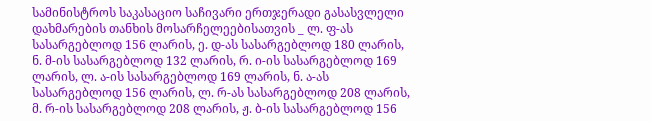სამინისტროს საკასაციო საჩივარი ერთჯერადი გასასვლელი დახმარების თანხის მოსარჩელეებისათვის _ ლ. ფ-ას სასარგებლოდ 156 ლარის, ე. დ-ას სასარგებლოდ 180 ლარის, ნ. მ-ის სასარგებლოდ 132 ლარის, რ. ი-ის სასარგებლოდ 169 ლარის, ლ. ა-ის სასარგებლოდ 169 ლარის, ნ. ა-ას სასარგებლოდ 156 ლარის, ლ. რ-ას სასარგებლოდ 208 ლარის, მ. რ-ის სასარგებლოდ 208 ლარის, ჟ. ბ-ის სასარგებლოდ 156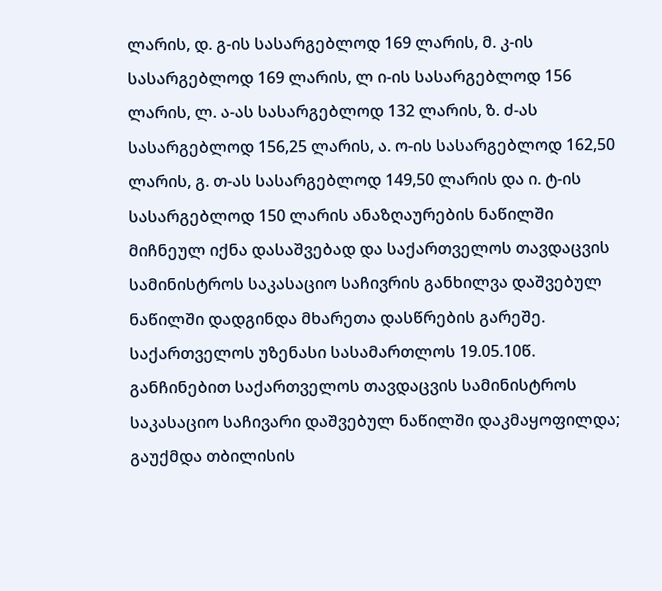ლარის, დ. გ-ის სასარგებლოდ 169 ლარის, მ. კ-ის სასარგებლოდ 169 ლარის, ლ ი-ის სასარგებლოდ 156 ლარის, ლ. ა-ას სასარგებლოდ 132 ლარის, ზ. ძ-ას სასარგებლოდ 156,25 ლარის, ა. ო-ის სასარგებლოდ 162,50 ლარის, გ. თ-ას სასარგებლოდ 149,50 ლარის და ი. ტ-ის სასარგებლოდ 150 ლარის ანაზღაურების ნაწილში მიჩნეულ იქნა დასაშვებად და საქართველოს თავდაცვის სამინისტროს საკასაციო საჩივრის განხილვა დაშვებულ ნაწილში დადგინდა მხარეთა დასწრების გარეშე.
საქართველოს უზენასი სასამართლოს 19.05.10წ. განჩინებით საქართველოს თავდაცვის სამინისტროს საკასაციო საჩივარი დაშვებულ ნაწილში დაკმაყოფილდა; გაუქმდა თბილისის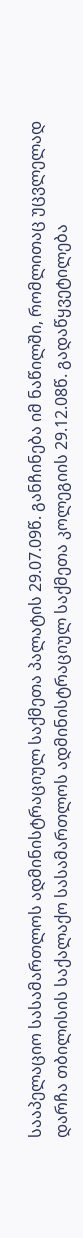სააპელაციო სასამართლოს ადმინისტრაციულ საქმეთა პალატის 29.07.09წ. განჩინება იმ ნაწილში, რომლითაც უცვლელად დარჩა თბილისის საქალაქო სასამართლოს ადმინისტრაციულ საქმეთა კოლეგიის 29.12.08წ. გადაწყვეტილება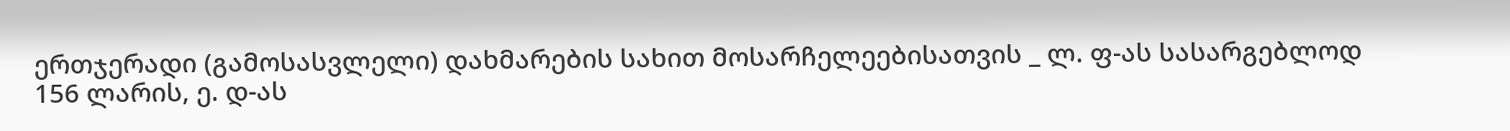ერთჯერადი (გამოსასვლელი) დახმარების სახით მოსარჩელეებისათვის _ ლ. ფ-ას სასარგებლოდ 156 ლარის, ე. დ-ას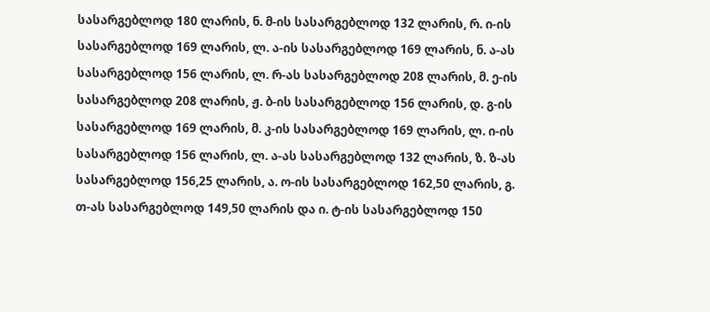სასარგებლოდ 180 ლარის, ნ. მ-ის სასარგებლოდ 132 ლარის, რ. ი-ის სასარგებლოდ 169 ლარის, ლ. ა-ის სასარგებლოდ 169 ლარის, ნ. ა-ას სასარგებლოდ 156 ლარის, ლ. რ-ას სასარგებლოდ 208 ლარის, მ. ე-ის სასარგებლოდ 208 ლარის, ჟ. ბ-ის სასარგებლოდ 156 ლარის, დ. გ-ის სასარგებლოდ 169 ლარის, მ. კ-ის სასარგებლოდ 169 ლარის, ლ. ი-ის სასარგებლოდ 156 ლარის, ლ. ა-ას სასარგებლოდ 132 ლარის, ზ. ზ-ას სასარგებლოდ 156,25 ლარის, ა. ო-ის სასარგებლოდ 162,50 ლარის, გ. თ-ას სასარგებლოდ 149,50 ლარის და ი. ტ-ის სასარგებლოდ 150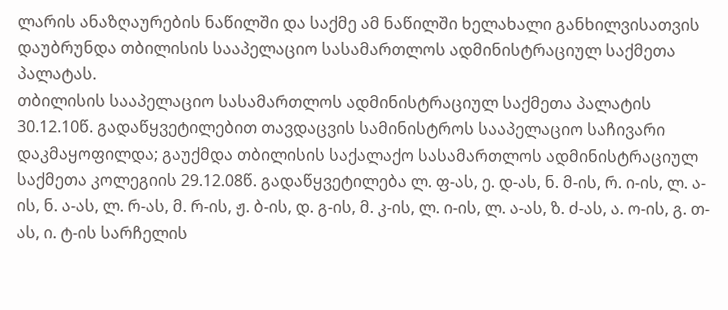ლარის ანაზღაურების ნაწილში და საქმე ამ ნაწილში ხელახალი განხილვისათვის დაუბრუნდა თბილისის სააპელაციო სასამართლოს ადმინისტრაციულ საქმეთა პალატას.
თბილისის სააპელაციო სასამართლოს ადმინისტრაციულ საქმეთა პალატის 30.12.10წ. გადაწყვეტილებით თავდაცვის სამინისტროს სააპელაციო საჩივარი დაკმაყოფილდა; გაუქმდა თბილისის საქალაქო სასამართლოს ადმინისტრაციულ საქმეთა კოლეგიის 29.12.08წ. გადაწყვეტილება ლ. ფ-ას, ე. დ-ას, ნ. მ-ის, რ. ი-ის, ლ. ა-ის, ნ. ა-ას, ლ. რ-ას, მ. რ-ის, ჟ. ბ-ის, დ. გ-ის, მ. კ-ის, ლ. ი-ის, ლ. ა-ას, ზ. ძ-ას, ა. ო-ის, გ. თ-ას, ი. ტ-ის სარჩელის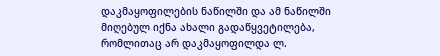დაკმაყოფილების ნაწილში და ამ ნაწილში მიღებულ იქნა ახალი გადაწყვეტილება, რომლითაც არ დაკმაყოფილდა ლ.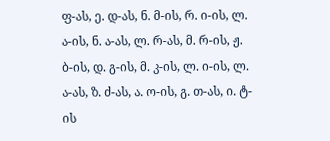ფ-ას, ე. დ-ას, ნ. მ-ის, რ. ი-ის, ლ. ა-ის, ნ. ა-ას, ლ. რ-ას, მ. რ-ის, ჟ. ბ-ის, დ. გ-ის, მ. კ-ის, ლ. ი-ის, ლ. ა-ას, ზ. ძ-ას, ა. ო-ის, გ. თ-ას, ი. ტ-ის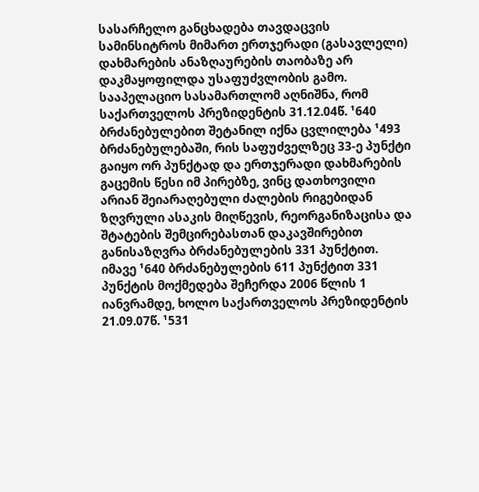სასარჩელო განცხადება თავდაცვის სამინსიტროს მიმართ ერთჯერადი (გასავლელი) დახმარების ანაზღაურების თაობაზე არ დაკმაყოფილდა უსაფუძვლობის გამო.
სააპელაციო სასამართლომ აღნიშნა, რომ საქართველოს პრეზიდენტის 31.12.04წ. ¹640 ბრძანებულებით შეტანილ იქნა ცვლილება ¹493 ბრძანებულებაში, რის საფუძველზეც 33-ე პუნქტი გაიყო ორ პუნქტად და ერთჯერადი დახმარების გაცემის წესი იმ პირებზე, ვინც დათხოვილი არიან შეიარაღებული ძალების რიგებიდან ზღვრული ასაკის მიღწევის, რეორგანიზაცისა და შტატების შემცირებასთან დაკავშირებით განისაზღვრა ბრძანებულების 331 პუნქტით. იმავე ¹640 ბრძანებულების 611 პუნქტით 331 პუნქტის მოქმედება შეჩერდა 2006 წლის 1 იანვრამდე, ხოლო საქართველოს პრეზიდენტის 21.09.07წ. ¹531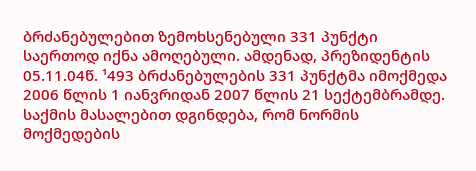ბრძანებულებით ზემოხსენებული 331 პუნქტი საერთოდ იქნა ამოღებული. ამდენად, პრეზიდენტის 05.11.04წ. ¹493 ბრძანებულების 331 პუნქტმა იმოქმედა 2006 წლის 1 იანვრიდან 2007 წლის 21 სექტემბრამდე. საქმის მასალებით დგინდება, რომ ნორმის მოქმედების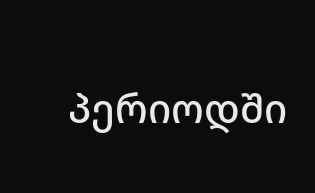პერიოდში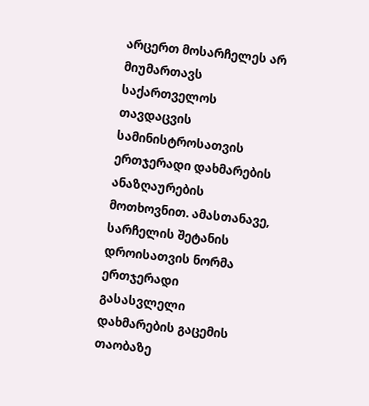არცერთ მოსარჩელეს არ მიუმართავს საქართველოს თავდაცვის სამინისტროსათვის ერთჯერადი დახმარების ანაზღაურების მოთხოვნით. ამასთანავე, სარჩელის შეტანის დროისათვის ნორმა ერთჯერადი გასასვლელი დახმარების გაცემის თაობაზე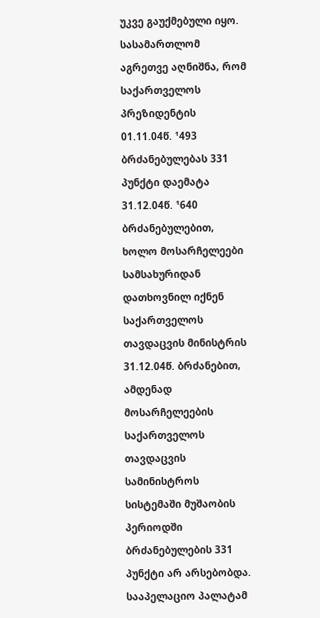უკვე გაუქმებული იყო. სასამართლომ აგრეთვე აღნიშნა, რომ საქართველოს პრეზიდენტის 01.11.04წ. ¹493 ბრძანებულებას 331 პუნქტი დაემატა 31.12.04წ. ¹640 ბრძანებულებით, ხოლო მოსარჩელეები სამსახურიდან დათხოვნილ იქნენ საქართველოს თავდაცვის მინისტრის 31.12.04წ. ბრძანებით, ამდენად მოსარჩელეების საქართველოს თავდაცვის სამინისტროს სისტემაში მუშაობის პერიოდში ბრძანებულების 331 პუნქტი არ არსებობდა.
სააპელაციო პალატამ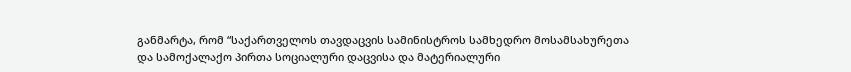განმარტა, რომ “საქართველოს თავდაცვის სამინისტროს სამხედრო მოსამსახურეთა და სამოქალაქო პირთა სოციალური დაცვისა და მატერიალური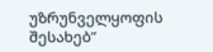უზრუნველყოფის შესახებ”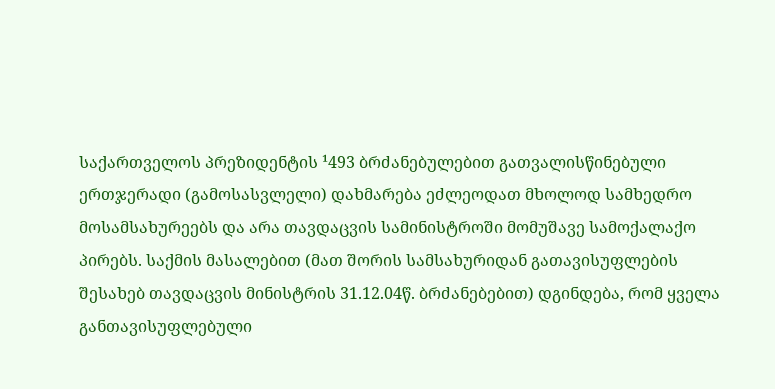საქართველოს პრეზიდენტის ¹493 ბრძანებულებით გათვალისწინებული ერთჯერადი (გამოსასვლელი) დახმარება ეძლეოდათ მხოლოდ სამხედრო მოსამსახურეებს და არა თავდაცვის სამინისტროში მომუშავე სამოქალაქო პირებს. საქმის მასალებით (მათ შორის სამსახურიდან გათავისუფლების შესახებ თავდაცვის მინისტრის 31.12.04წ. ბრძანებებით) დგინდება, რომ ყველა განთავისუფლებული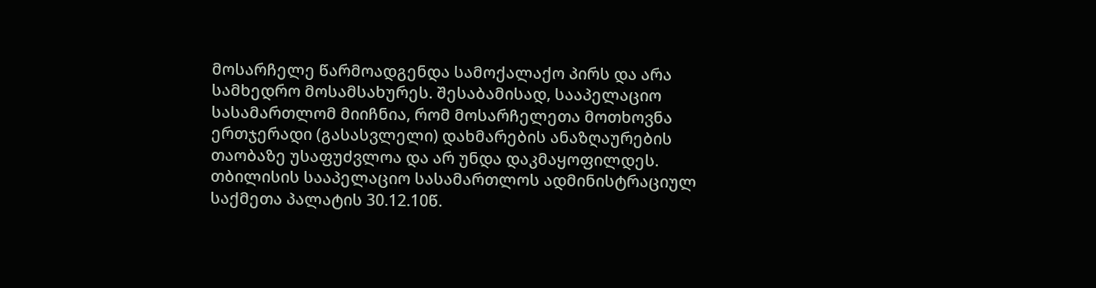მოსარჩელე წარმოადგენდა სამოქალაქო პირს და არა სამხედრო მოსამსახურეს. შესაბამისად, სააპელაციო სასამართლომ მიიჩნია, რომ მოსარჩელეთა მოთხოვნა ერთჯერადი (გასასვლელი) დახმარების ანაზღაურების თაობაზე უსაფუძვლოა და არ უნდა დაკმაყოფილდეს.
თბილისის სააპელაციო სასამართლოს ადმინისტრაციულ საქმეთა პალატის 30.12.10წ.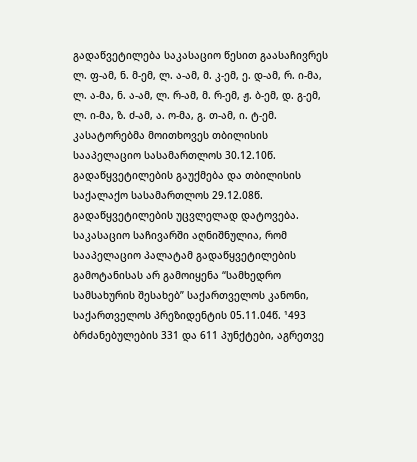გადაწვეტილება საკასაციო წესით გაასაჩივრეს ლ. ფ-ამ, ნ. მ-ემ, ლ. ა-ამ, მ. კ-ემ, ე. დ-ამ, რ. ი-მა, ლ. ა-მა, ნ. ა-ამ, ლ. რ-ამ, მ. რ-ემ, ჟ. ბ-ემ, დ. გ-ემ, ლ. ი-მა, ზ. ძ-ამ, ა. ო-მა, გ. თ-ამ, ი. ტ-ემ. კასატორებმა მოითხოვეს თბილისის სააპელაციო სასამართლოს 30.12.10წ. გადაწყვეტილების გაუქმება და თბილისის საქალაქო სასამართლოს 29.12.08წ. გადაწყვეტილების უცვლელად დატოვება. საკასაციო საჩივარში აღნიშნულია, რომ სააპელაციო პალატამ გადაწყვეტილების გამოტანისას არ გამოიყენა “სამხედრო სამსახურის შესახებ” საქართველოს კანონი, საქართველოს პრეზიდენტის 05.11.04წ. ¹493 ბრძანებულების 331 და 611 პუნქტები, აგრეთვე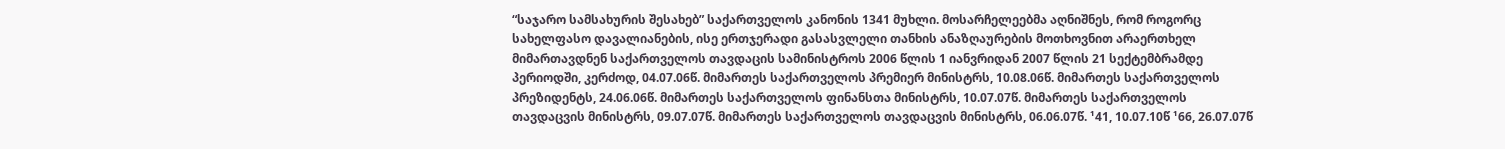“საჯარო სამსახურის შესახებ” საქართველოს კანონის 1341 მუხლი. მოსარჩელეებმა აღნიშნეს, რომ როგორც სახელფასო დავალიანების, ისე ერთჯერადი გასასვლელი თანხის ანაზღაურების მოთხოვნით არაერთხელ მიმართავდნენ საქართველოს თავდაცის სამინისტროს 2006 წლის 1 იანვრიდან 2007 წლის 21 სექტემბრამდე პერიოდში, კერძოდ, 04.07.06წ. მიმართეს საქართველოს პრემიერ მინისტრს, 10.08.06წ. მიმართეს საქართველოს პრეზიდენტს, 24.06.06წ. მიმართეს საქართველოს ფინანსთა მინისტრს, 10.07.07წ. მიმართეს საქართველოს თავდაცვის მინისტრს, 09.07.07წ. მიმართეს საქართველოს თავდაცვის მინისტრს, 06.06.07წ. ¹41, 10.07.10წ ¹66, 26.07.07წ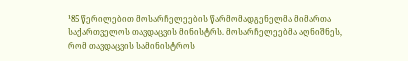¹85 წერილებით მოსარჩელეების წარმომადგენელმა მიმართა საქართველოს თავდაცვის მინისტრს. მოსარჩელეებმა აღნიშნეს, რომ თავდაცვის სამინისტროს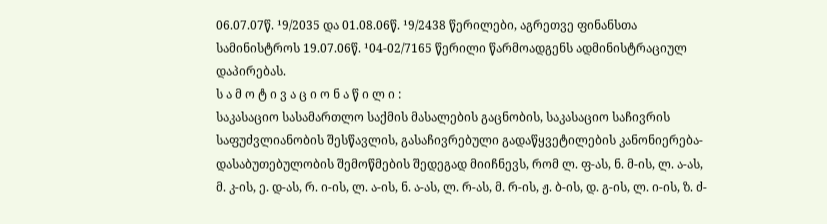06.07.07წ. ¹9/2035 და 01.08.06წ. ¹9/2438 წერილები, აგრეთვე ფინანსთა სამინისტროს 19.07.06წ. ¹04-02/7165 წერილი წარმოადგენს ადმინისტრაციულ დაპირებას.
ს ა მ ო ტ ი ვ ა ც ი ო ნ ა წ ი ლ ი :
საკასაციო სასამართლო საქმის მასალების გაცნობის, საკასაციო საჩივრის საფუძვლიანობის შესწავლის, გასაჩივრებული გადაწყვეტილების კანონიერება-დასაბუთებულობის შემოწმების შედეგად მიიჩნევს, რომ ლ. ფ-ას, ნ. მ-ის, ლ. ა-ას, მ. კ-ის, ე. დ-ას, რ. ი-ის, ლ. ა-ის, ნ. ა-ას, ლ. რ-ას, მ. რ-ის, ჟ. ბ-ის, დ. გ-ის, ლ. ი-ის, ზ. ძ-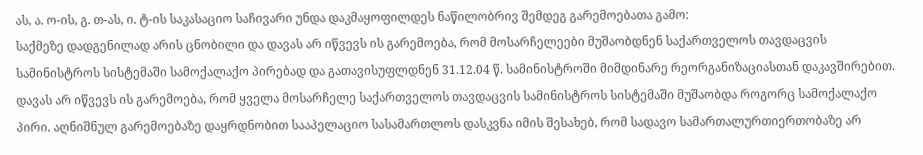ას, ა. ო-ის, გ. თ-ას, ი. ტ-ის საკასაციო საჩივარი უნდა დაკმაყოფილდეს ნაწილობრივ შემდეგ გარემოებათა გამო:
საქმეზე დადგენილად არის ცნობილი და დავას არ იწვევს ის გარემოება, რომ მოსარჩელეები მუშაობდნენ საქართველოს თავდაცვის სამინისტროს სისტემაში სამოქალაქო პირებად და გათავისუფლდნენ 31.12.04 წ. სამინისტროში მიმდინარე რეორგანიზაციასთან დაკავშირებით. დავას არ იწვევს ის გარემოება, რომ ყველა მოსარჩელე საქართველოს თავდაცვის სამინისტროს სისტემაში მუშაობდა როგორც სამოქალაქო პირი. აღნიშნულ გარემოებაზე დაყრდნობით სააპელაციო სასამართლოს დასკვნა იმის შესახებ, რომ სადავო სამართალურთიერთობაზე არ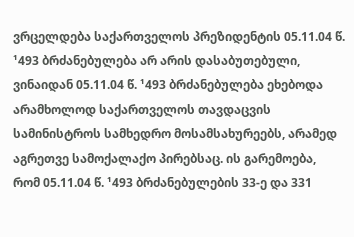ვრცელდება საქართველოს პრეზიდენტის 05.11.04 წ. ¹493 ბრძანებულება არ არის დასაბუთებული, ვინაიდან 05.11.04 წ. ¹493 ბრძანებულება ეხებოდა არამხოლოდ საქართველოს თავდაცვის სამინისტროს სამხედრო მოსამსახურეებს, არამედ აგრეთვე სამოქალაქო პირებსაც. ის გარემოება, რომ 05.11.04 წ. ¹493 ბრძანებულების 33-ე და 331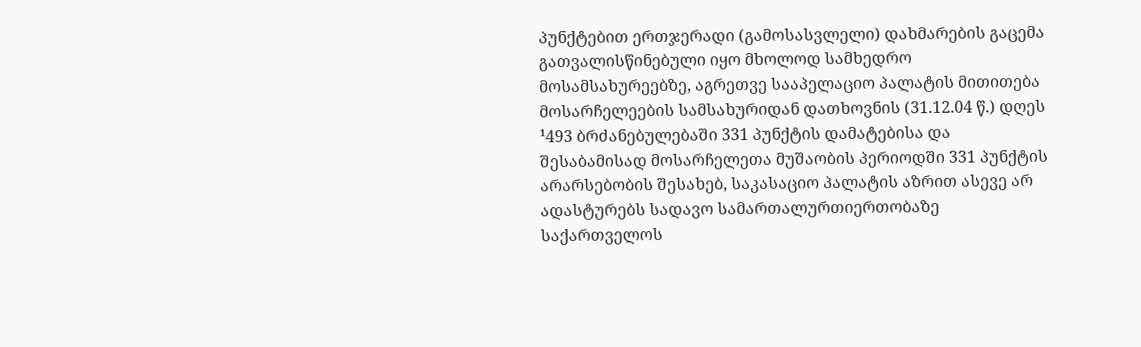პუნქტებით ერთჯერადი (გამოსასვლელი) დახმარების გაცემა გათვალისწინებული იყო მხოლოდ სამხედრო მოსამსახურეებზე, აგრეთვე სააპელაციო პალატის მითითება მოსარჩელეების სამსახურიდან დათხოვნის (31.12.04 წ.) დღეს ¹493 ბრძანებულებაში 331 პუნქტის დამატებისა და შესაბამისად მოსარჩელეთა მუშაობის პერიოდში 331 პუნქტის არარსებობის შესახებ, საკასაციო პალატის აზრით ასევე არ ადასტურებს სადავო სამართალურთიერთობაზე საქართველოს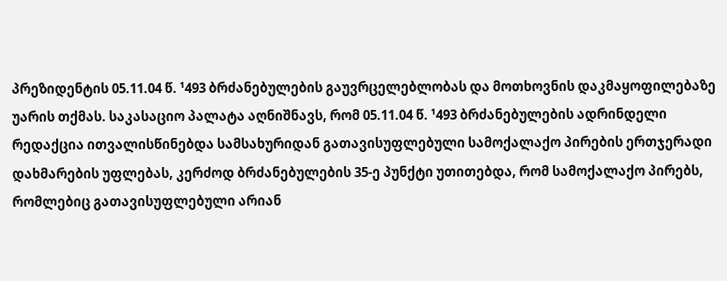პრეზიდენტის 05.11.04 წ. ¹493 ბრძანებულების გაუვრცელებლობას და მოთხოვნის დაკმაყოფილებაზე უარის თქმას. საკასაციო პალატა აღნიშნავს, რომ 05.11.04 წ. ¹493 ბრძანებულების ადრინდელი რედაქცია ითვალისწინებდა სამსახურიდან გათავისუფლებული სამოქალაქო პირების ერთჯერადი დახმარების უფლებას, კერძოდ ბრძანებულების 35-ე პუნქტი უთითებდა, რომ სამოქალაქო პირებს, რომლებიც გათავისუფლებული არიან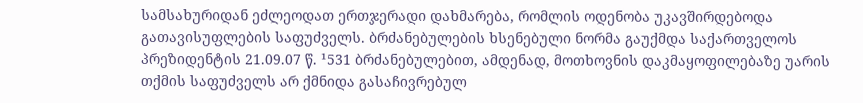სამსახურიდან ეძლეოდათ ერთჯერადი დახმარება, რომლის ოდენობა უკავშირდებოდა გათავისუფლების საფუძველს. ბრძანებულების ხსენებული ნორმა გაუქმდა საქართველოს პრეზიდენტის 21.09.07 წ. ¹531 ბრძანებულებით, ამდენად, მოთხოვნის დაკმაყოფილებაზე უარის თქმის საფუძველს არ ქმნიდა გასაჩივრებულ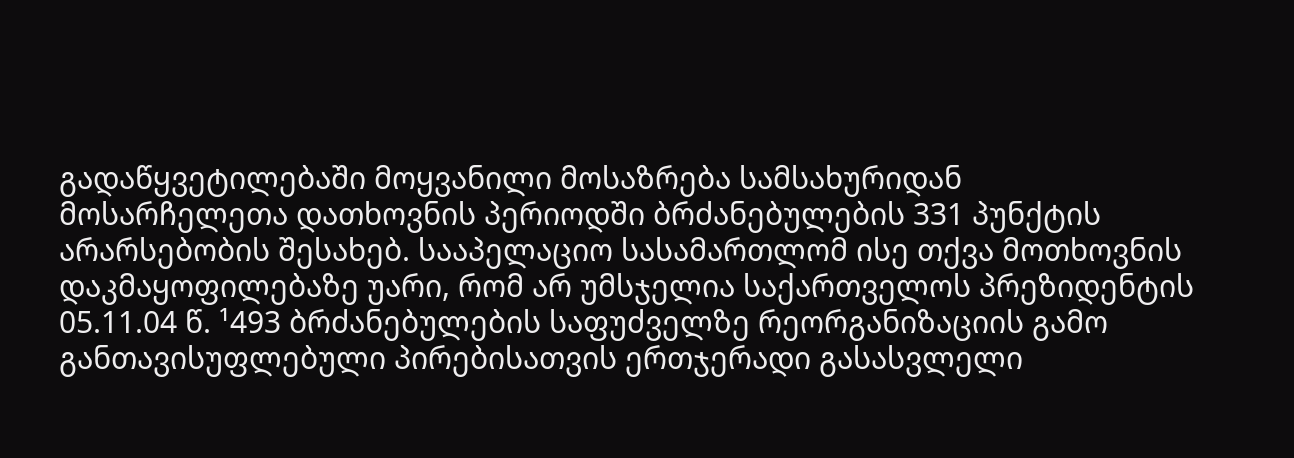გადაწყვეტილებაში მოყვანილი მოსაზრება სამსახურიდან მოსარჩელეთა დათხოვნის პერიოდში ბრძანებულების 331 პუნქტის არარსებობის შესახებ. სააპელაციო სასამართლომ ისე თქვა მოთხოვნის დაკმაყოფილებაზე უარი, რომ არ უმსჯელია საქართველოს პრეზიდენტის 05.11.04 წ. ¹493 ბრძანებულების საფუძველზე რეორგანიზაციის გამო განთავისუფლებული პირებისათვის ერთჯერადი გასასვლელი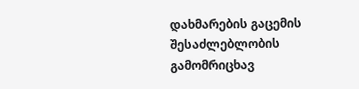დახმარების გაცემის შესაძლებლობის გამომრიცხავ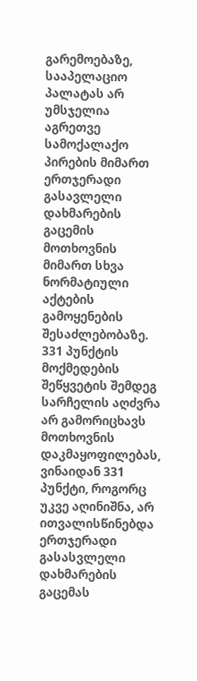გარემოებაზე, სააპელაციო პალატას არ უმსჯელია აგრეთვე სამოქალაქო პირების მიმართ ერთჯერადი გასავლელი დახმარების გაცემის მოთხოვნის მიმართ სხვა ნორმატიული აქტების გამოყენების შესაძლებობაზე. 331 პუნქტის მოქმედების შეწყვეტის შემდეგ სარჩელის აღძვრა არ გამორიცხავს მოთხოვნის დაკმაყოფილებას, ვინაიდან 331 პუნქტი, როგორც უკვე აღინიშნა, არ ითვალისწინებდა ერთჯერადი გასასვლელი დახმარების გაცემას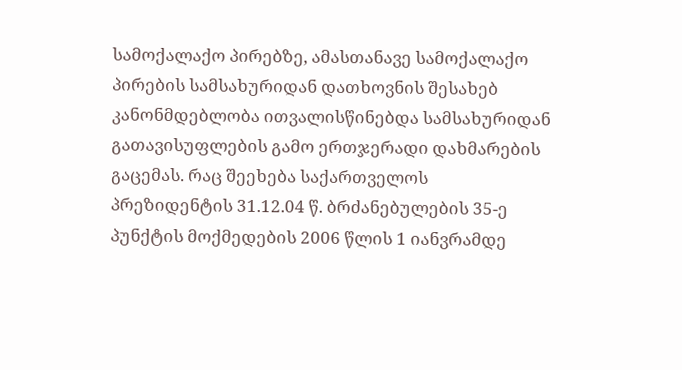სამოქალაქო პირებზე, ამასთანავე სამოქალაქო პირების სამსახურიდან დათხოვნის შესახებ კანონმდებლობა ითვალისწინებდა სამსახურიდან გათავისუფლების გამო ერთჯერადი დახმარების გაცემას. რაც შეეხება საქართველოს პრეზიდენტის 31.12.04 წ. ბრძანებულების 35-ე პუნქტის მოქმედების 2006 წლის 1 იანვრამდე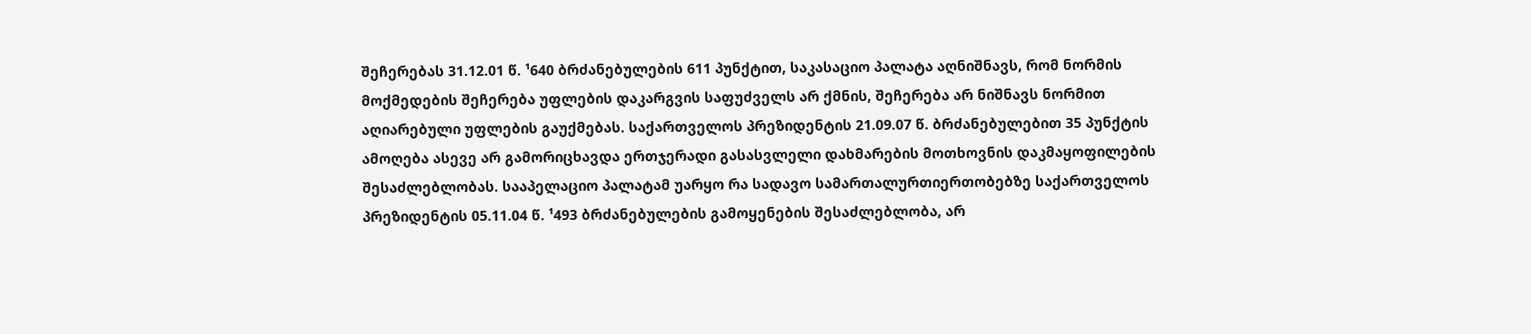შეჩერებას 31.12.01 წ. ¹640 ბრძანებულების 611 პუნქტით, საკასაციო პალატა აღნიშნავს, რომ ნორმის მოქმედების შეჩერება უფლების დაკარგვის საფუძველს არ ქმნის, შეჩერება არ ნიშნავს ნორმით აღიარებული უფლების გაუქმებას. საქართველოს პრეზიდენტის 21.09.07 წ. ბრძანებულებით 35 პუნქტის ამოღება ასევე არ გამორიცხავდა ერთჯერადი გასასვლელი დახმარების მოთხოვნის დაკმაყოფილების შესაძლებლობას. სააპელაციო პალატამ უარყო რა სადავო სამართალურთიერთობებზე საქართველოს პრეზიდენტის 05.11.04 წ. ¹493 ბრძანებულების გამოყენების შესაძლებლობა, არ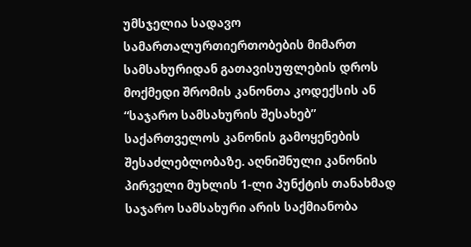უმსჯელია სადავო სამართალურთიერთობების მიმართ სამსახურიდან გათავისუფლების დროს მოქმედი შრომის კანონთა კოდექსის ან “საჯარო სამსახურის შესახებ” საქართველოს კანონის გამოყენების შესაძლებლობაზე. აღნიშნული კანონის პირველი მუხლის 1-ლი პუნქტის თანახმად საჯარო სამსახური არის საქმიანობა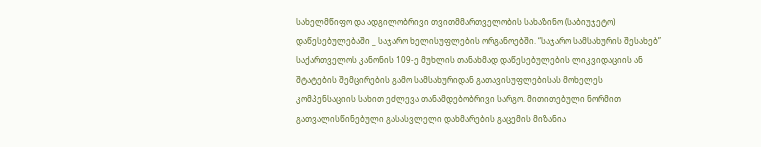სახელმწიფო და ადგილობრივი თვითმმართველობის სახაზინო (საბიუჯეტო) დაწესებულებაში _ საჯარო ხელისუფლების ორგანოებში. “საჯარო სამსახურის შესახებ” საქართველოს კანონის 109-ე მუხლის თანახმად დაწესებულების ლიკვიდაციის ან შტატების შემცირების გამო სამსახურიდან გათავისუფლებისას მოხელეს კომპენსაციის სახით ეძლევა თანამდებობრივი სარგო. მითითებული ნორმით გათვალისწინებული გასასვლელი დახმარების გაცემის მიზანია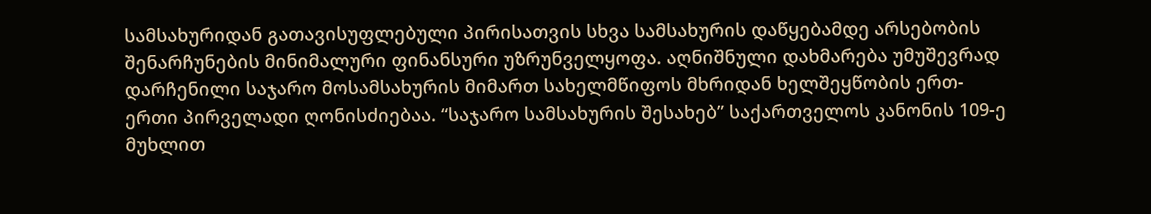სამსახურიდან გათავისუფლებული პირისათვის სხვა სამსახურის დაწყებამდე არსებობის შენარჩუნების მინიმალური ფინანსური უზრუნველყოფა. აღნიშნული დახმარება უმუშევრად დარჩენილი საჯარო მოსამსახურის მიმართ სახელმწიფოს მხრიდან ხელშეყწობის ერთ-ერთი პირველადი ღონისძიებაა. “საჯარო სამსახურის შესახებ” საქართველოს კანონის 109-ე მუხლით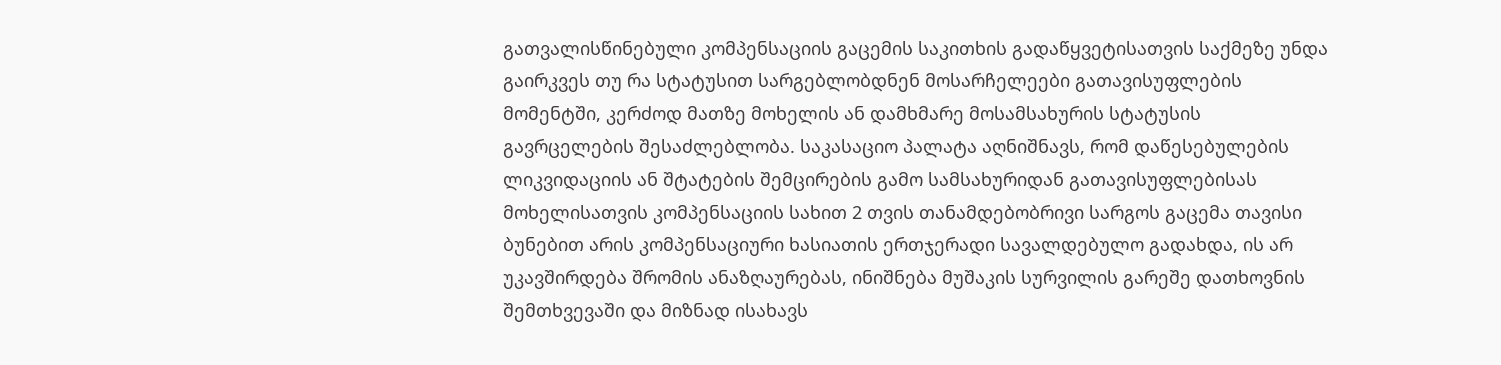გათვალისწინებული კომპენსაციის გაცემის საკითხის გადაწყვეტისათვის საქმეზე უნდა გაირკვეს თუ რა სტატუსით სარგებლობდნენ მოსარჩელეები გათავისუფლების მომენტში, კერძოდ მათზე მოხელის ან დამხმარე მოსამსახურის სტატუსის გავრცელების შესაძლებლობა. საკასაციო პალატა აღნიშნავს, რომ დაწესებულების ლიკვიდაციის ან შტატების შემცირების გამო სამსახურიდან გათავისუფლებისას მოხელისათვის კომპენსაციის სახით 2 თვის თანამდებობრივი სარგოს გაცემა თავისი ბუნებით არის კომპენსაციური ხასიათის ერთჯერადი სავალდებულო გადახდა, ის არ უკავშირდება შრომის ანაზღაურებას, ინიშნება მუშაკის სურვილის გარეშე დათხოვნის შემთხვევაში და მიზნად ისახავს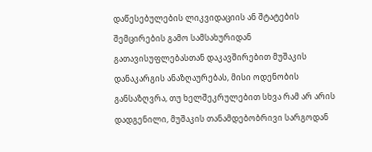დაწესებულების ლიკვიდაციის ან შტატების შემცირების გამო სამსახურიდან გათავისუფლებასთან დაკავშირებით მუშაკის დანაკარგის ანაზღაურებას, მისი ოდენობის განსაზღვრა, თუ ხელშეკრულებით სხვა რამ არ არის დადგენილი, მუშაკის თანამდებობრივი სარგოდან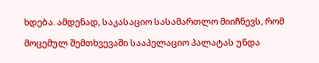ხდება. ამდენად, საკასაციო სასამართლო მიიჩნევს, რომ მოცემულ შემთხვევაში სააპელაციო პალატას უნდა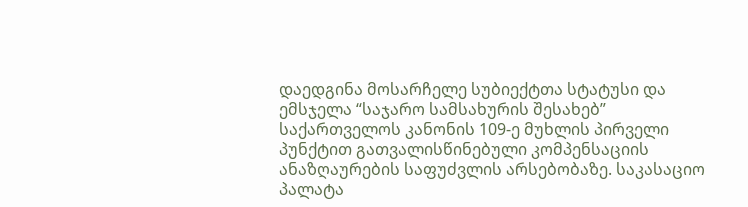დაედგინა მოსარჩელე სუბიექტთა სტატუსი და ემსჯელა “საჯარო სამსახურის შესახებ” საქართველოს კანონის 109-ე მუხლის პირველი პუნქტით გათვალისწინებული კომპენსაციის ანაზღაურების საფუძვლის არსებობაზე. საკასაციო პალატა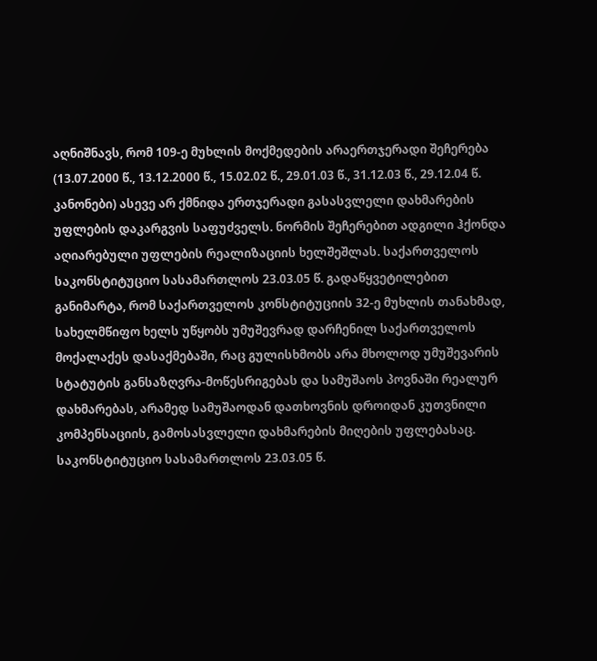აღნიშნავს, რომ 109-ე მუხლის მოქმედების არაერთჯერადი შეჩერება (13.07.2000 წ., 13.12.2000 წ., 15.02.02 წ., 29.01.03 წ., 31.12.03 წ., 29.12.04 წ. კანონები) ასევე არ ქმნიდა ერთჯერადი გასასვლელი დახმარების უფლების დაკარგვის საფუძველს. ნორმის შეჩერებით ადგილი ჰქონდა აღიარებული უფლების რეალიზაციის ხელშეშლას. საქართველოს საკონსტიტუციო სასამართლოს 23.03.05 წ. გადაწყვეტილებით განიმარტა, რომ საქართველოს კონსტიტუციის 32-ე მუხლის თანახმად, სახელმწიფო ხელს უწყობს უმუშევრად დარჩენილ საქართველოს მოქალაქეს დასაქმებაში, რაც გულისხმობს არა მხოლოდ უმუშევარის სტატუტის განსაზღვრა-მოწესრიგებას და სამუშაოს პოვნაში რეალურ დახმარებას, არამედ სამუშაოდან დათხოვნის დროიდან კუთვნილი კომპენსაციის, გამოსასვლელი დახმარების მიღების უფლებასაც. საკონსტიტუციო სასამართლოს 23.03.05 წ.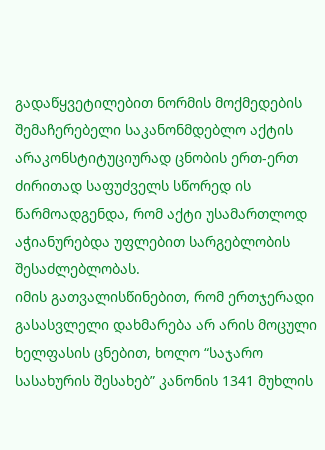გადაწყვეტილებით ნორმის მოქმედების შემაჩერებელი საკანონმდებლო აქტის არაკონსტიტუციურად ცნობის ერთ-ერთ ძირითად საფუძველს სწორედ ის წარმოადგენდა, რომ აქტი უსამართლოდ აჭიანურებდა უფლებით სარგებლობის შესაძლებლობას.
იმის გათვალისწინებით, რომ ერთჯერადი გასასვლელი დახმარება არ არის მოცული ხელფასის ცნებით, ხოლო “საჯარო სასახურის შესახებ” კანონის 1341 მუხლის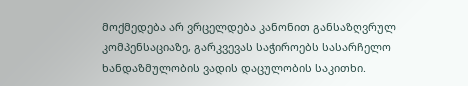მოქმედება არ ვრცელდება კანონით განსაზღვრულ კომპენსაციაზე, გარკვევას საჭიროებს სასარჩელო ხანდაზმულობის ვადის დაცულობის საკითხი.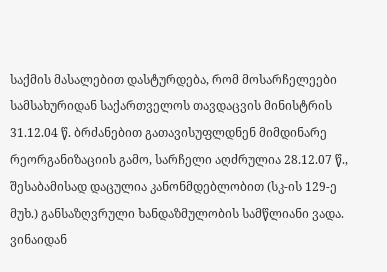საქმის მასალებით დასტურდება, რომ მოსარჩელეები სამსახურიდან საქართველოს თავდაცვის მინისტრის 31.12.04 წ. ბრძანებით გათავისუფლდნენ მიმდინარე რეორგანიზაციის გამო, სარჩელი აღძრულია 28.12.07 წ., შესაბამისად დაცულია კანონმდებლობით (სკ-ის 129-ე მუხ.) განსაზღვრული ხანდაზმულობის სამწლიანი ვადა.
ვინაიდან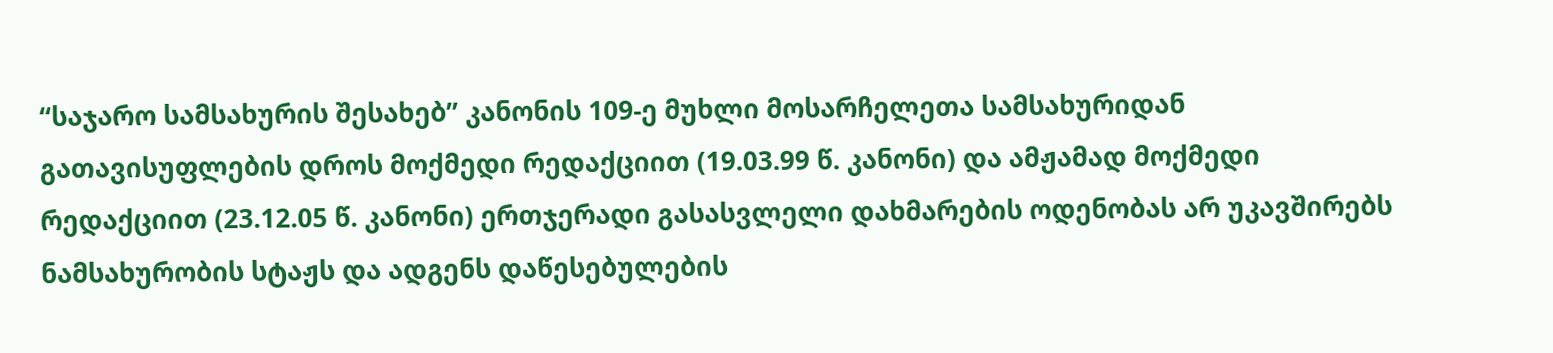“საჯარო სამსახურის შესახებ” კანონის 109-ე მუხლი მოსარჩელეთა სამსახურიდან გათავისუფლების დროს მოქმედი რედაქციით (19.03.99 წ. კანონი) და ამჟამად მოქმედი რედაქციით (23.12.05 წ. კანონი) ერთჯერადი გასასვლელი დახმარების ოდენობას არ უკავშირებს ნამსახურობის სტაჟს და ადგენს დაწესებულების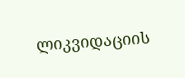ლიკვიდაციის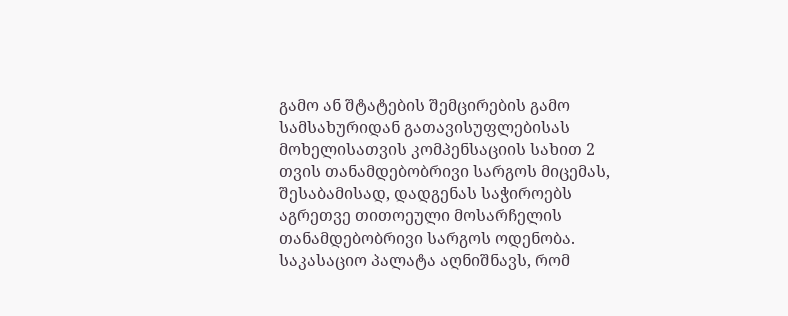გამო ან შტატების შემცირების გამო სამსახურიდან გათავისუფლებისას მოხელისათვის კომპენსაციის სახით 2 თვის თანამდებობრივი სარგოს მიცემას, შესაბამისად, დადგენას საჭიროებს აგრეთვე თითოეული მოსარჩელის თანამდებობრივი სარგოს ოდენობა. საკასაციო პალატა აღნიშნავს, რომ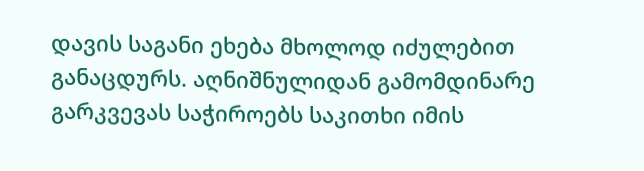დავის საგანი ეხება მხოლოდ იძულებით განაცდურს. აღნიშნულიდან გამომდინარე გარკვევას საჭიროებს საკითხი იმის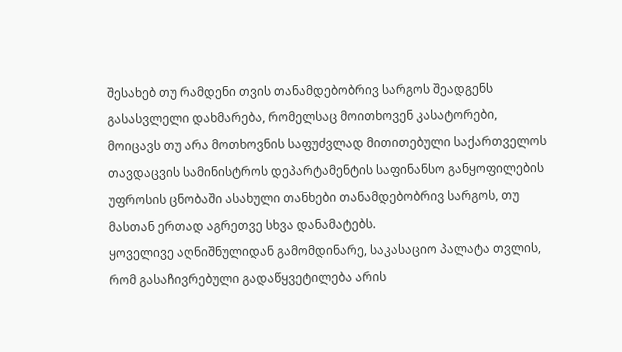შესახებ თუ რამდენი თვის თანამდებობრივ სარგოს შეადგენს გასასვლელი დახმარება, რომელსაც მოითხოვენ კასატორები, მოიცავს თუ არა მოთხოვნის საფუძვლად მითითებული საქართველოს თავდაცვის სამინისტროს დეპარტამენტის საფინანსო განყოფილების უფროსის ცნობაში ასახული თანხები თანამდებობრივ სარგოს, თუ მასთან ერთად აგრეთვე სხვა დანამატებს.
ყოველივე აღნიშნულიდან გამომდინარე, საკასაციო პალატა თვლის, რომ გასაჩივრებული გადაწყვეტილება არის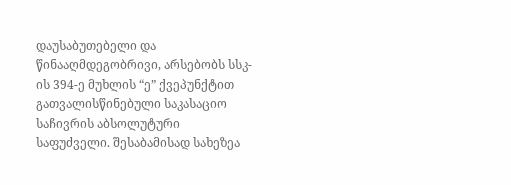დაუსაბუთებელი და წინააღმდეგობრივი, არსებობს სსკ-ის 394-ე მუხლის “ე” ქვეპუნქტით გათვალისწინებული საკასაციო საჩივრის აბსოლუტური საფუძველი. შესაბამისად სახეზეა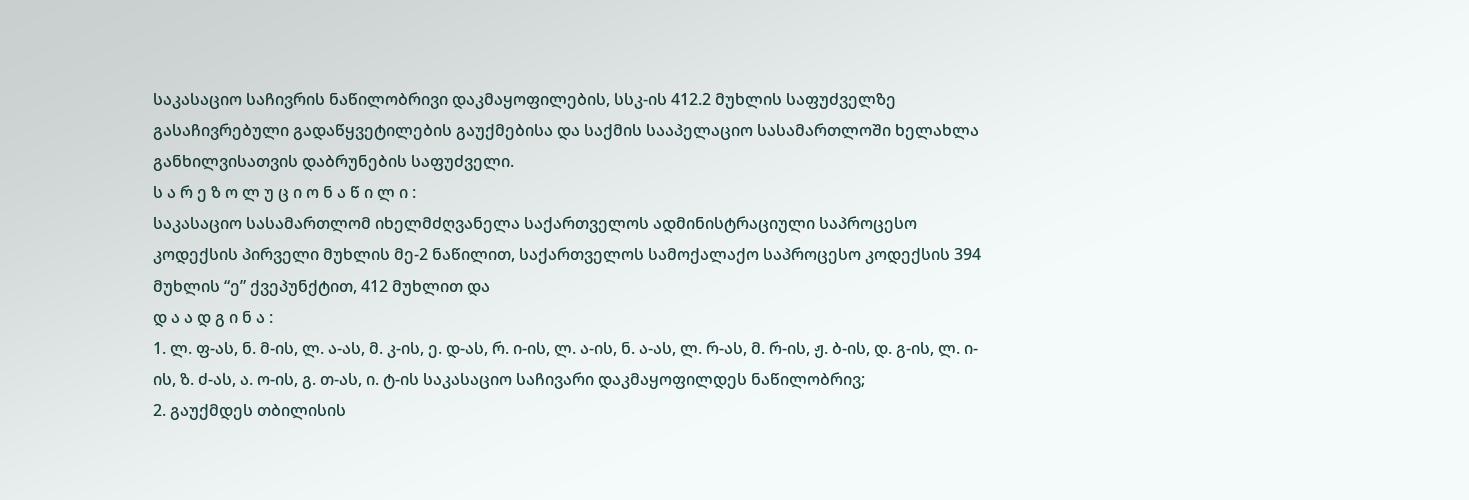საკასაციო საჩივრის ნაწილობრივი დაკმაყოფილების, სსკ-ის 412.2 მუხლის საფუძველზე გასაჩივრებული გადაწყვეტილების გაუქმებისა და საქმის სააპელაციო სასამართლოში ხელახლა განხილვისათვის დაბრუნების საფუძველი.
ს ა რ ე ზ ო ლ უ ც ი ო ნ ა წ ი ლ ი :
საკასაციო სასამართლომ იხელმძღვანელა საქართველოს ადმინისტრაციული საპროცესო კოდექსის პირველი მუხლის მე-2 ნაწილით, საქართველოს სამოქალაქო საპროცესო კოდექსის 394 მუხლის “ე” ქვეპუნქტით, 412 მუხლით და
დ ა ა დ გ ი ნ ა :
1. ლ. ფ-ას, ნ. მ-ის, ლ. ა-ას, მ. კ-ის, ე. დ-ას, რ. ი-ის, ლ. ა-ის, ნ. ა-ას, ლ. რ-ას, მ. რ-ის, ჟ. ბ-ის, დ. გ-ის, ლ. ი-ის, ზ. ძ-ას, ა. ო-ის, გ. თ-ას, ი. ტ-ის საკასაციო საჩივარი დაკმაყოფილდეს ნაწილობრივ;
2. გაუქმდეს თბილისის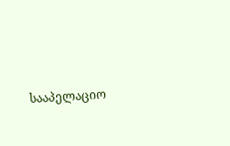სააპელაციო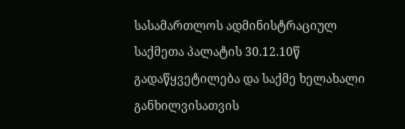სასამართლოს ადმინისტრაციულ საქმეთა პალატის 30.12.10წ გადაწყვეტილება და საქმე ხელახალი განხილვისათვის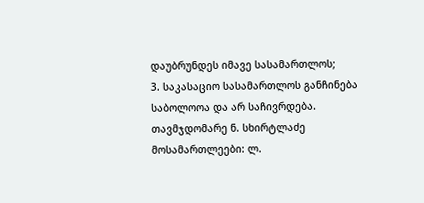დაუბრუნდეს იმავე სასამართლოს;
3. საკასაციო სასამართლოს განჩინება საბოლოოა და არ საჩივრდება.
თავმჯდომარე ნ. სხირტლაძე
მოსამართლეები: ლ.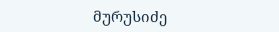მურუსიძე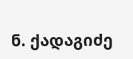ნ. ქადაგიძე